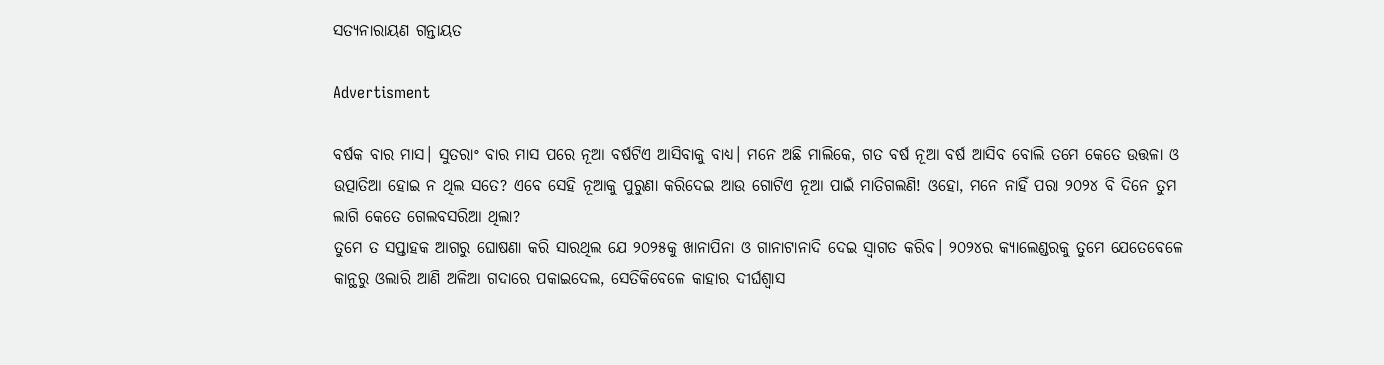ସତ୍ୟନାରାୟଣ ଗନ୍ତାୟତ

Advertisment

ବର୍ଷକ ବାର ମାସ। ସୁତରାଂ ବାର ମାସ ପରେ ନୂଆ ବର୍ଷଟିଏ ଆସିବାକୁ ବାଧ୍ୟ। ମନେ ଅଛି ମାଲିକେ, ଗତ ବର୍ଷ ନୂଆ ବର୍ଷ ଆସିବ ବୋଲି ତମେ କେତେ ଉତ୍ତଳା ଓ ଉତ୍ପାତିଆ ହୋଇ ନ ଥିଲ ସତେ? ଏବେ ସେହି ନୂଆକୁ ପୁରୁଣା କରିଦେଇ ଆଉ ଗୋଟିଏ ନୂଆ ପାଇଁ ମାତିଗଲଣି! ଓହୋ, ମନେ ନାହିଁ ପରା ୨୦୨୪ ବି ଦିନେ ତୁମ ଲାଗି କେତେ ଗେଲବସରିଆ ଥିଲା?
ତୁମେ ତ ସପ୍ତାହକ ଆଗରୁ ଘୋଷଣା କରି ସାରଥିଲ ଯେ ୨୦୨୫କୁ ଖାନାପିନା ଓ ଗାନାଟାନାଦି ଦେଇ ସ୍ବାଗତ କରିବ। ୨୦୨୪ର କ୍ୟାଲେଣ୍ଡରକୁ ତୁମେ ଯେତେବେଳେ କାନ୍ଥରୁ ଓଲାରି ଆଣି ଅଳିଆ ଗଦାରେ ପକାଇଦେଲ, ସେତିକିବେଳେ କାହାର ଦୀର୍ଘଶ୍ବାସ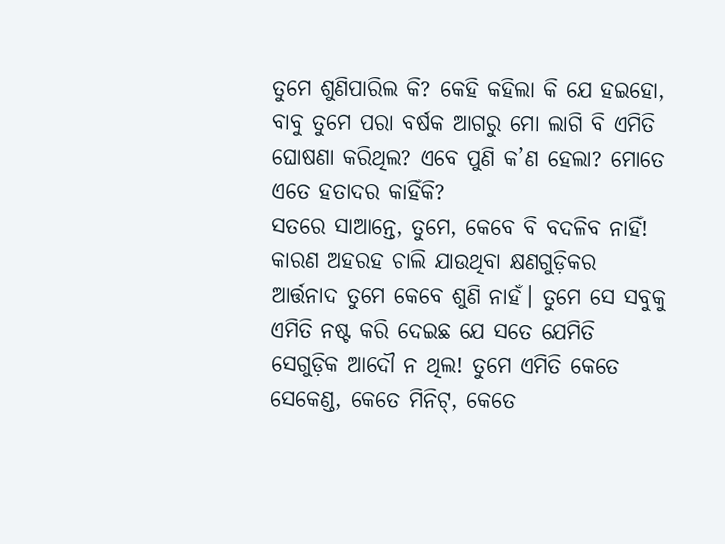ତୁମେ ଶୁଣିପାରିଲ କି? କେହି କହିଲା କି ଯେ ହଇହୋ, ବାବୁ ତୁମେ ପରା ବର୍ଷକ ଆଗରୁ ମୋ ଲାଗି ବି ଏମିତି ଘୋଷଣା କରିଥିଲ? ଏବେ ପୁଣି କ’ଣ ହେଲା? ମୋତେ ଏତେ ହତାଦର କାହିଁକି?
ସତରେ ସାଆନ୍ତେ, ତୁମେ, କେବେ ବି ବଦଳିବ ନାହିଁ! କାରଣ ଅହରହ ଚାଲି ଯାଉଥିବା କ୍ଷଣଗୁଡ଼ିକର ଆର୍ତ୍ତନାଦ ତୁମେ କେବେ ଶୁଣି ନାହଁ। ତୁମେ ସେ ସବୁକୁ ଏମିତି ନଷ୍ଟ କରି ଦେଇଛ ଯେ ସତେ ଯେମିତି ସେଗୁଡ଼ିକ ଆଦୌ ନ ଥିଲ! ତୁମେ ଏମିତି କେତେ ସେକେଣ୍ଡ, କେତେ ମିନିଟ୍, କେତେ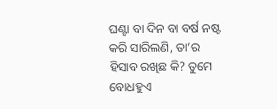ଘଣ୍ଟା ବା ଦିନ ବା ବର୍ଷ ନଷ୍ଟ କରି ସାରିଲଣି, ତା’ର ହିସାବ ରଖିଛ କି? ତୁମେ ବୋଧହୁଏ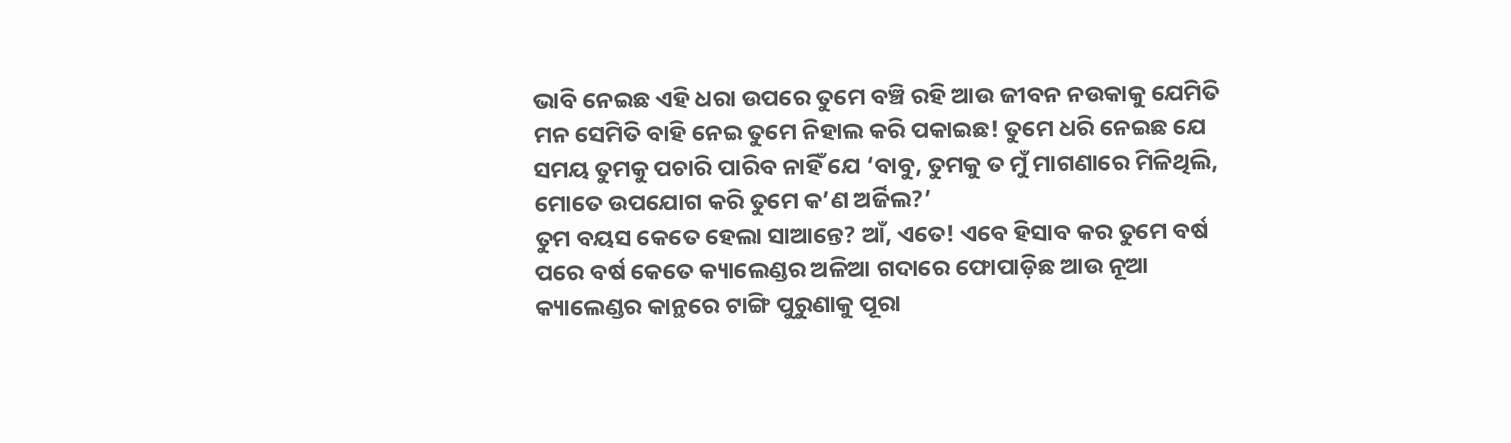ଭାବି ନେଇଛ ଏହି ଧରା ଉପରେ ତୁମେ ବଞ୍ଚି ରହି ଆଉ ଜୀବନ ନଉକାକୁ ଯେମିତି ମନ ସେମିତି ବାହି ନେଇ ତୁମେ ନିହାଲ କରି ପକାଇଛ! ତୁମେ ଧରି ନେଇଛ ଯେ ସମୟ ତୁମକୁ ପଚାରି ପାରିବ ନାହିଁ ଯେ ‘ବାବୁ, ତୁମକୁ ତ ମୁଁ ମାଗଣାରେ ମିଳିଥିଲି, ମୋତେ ଉପଯୋଗ କରି ତୁମେ କ’ଣ ଅର୍ଜିଲ?’
ତୁମ ବୟସ କେତେ ହେଲା ସାଆନ୍ତେ? ଆଁ, ଏତେ! ଏବେ ହିସାବ କର ତୁମେ ବର୍ଷ ପରେ ବର୍ଷ କେତେ କ୍ୟାଲେଣ୍ଡର ଅଳିଆ ଗଦାରେ ଫୋପାଡ଼ିଛ ଆଉ ନୂଆ କ୍ୟାଲେଣ୍ଡର କାନ୍ଥରେ ଟାଙ୍ଗି ପୁରୁଣାକୁ ପୂରା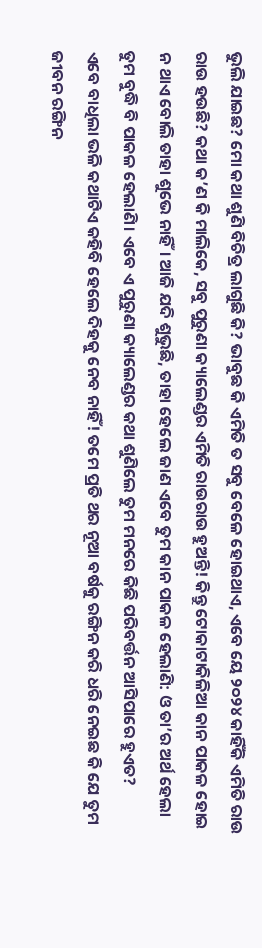ଭୁଲି ଯାଇଛ? ମୋ କଥା ଶୁଣି ବିଚିତ୍ର ଲାଗୁଛି କି? ଭାବୁଛ କି ଏମିତି ତ ସବୁ ବେଳେ ହୋଇଥାଏ, ଏବେ ୟେ ୨୦୨୪ କାହିଁକି ଏମିତି ରାଉ ରାଉ ହଉଛି? କଥା କ’ଣ କି ମାଲିକେ, ସବୁ ପୁରୁଣା କ୍ୟାଲେଣ୍ଡର ଏମିତି ରାଉରାଉ ହୁଅନ୍ତି! କିନ୍ତୁ ଟୋକାଟାକିଳିଆ କାନ ପାକଳ ହୋଇ ନ ଥାଏ ବୋଲି ତାହା ଶୁଭେ ନାହିଁ। ଆଜି ଯଦି ଶୁଭୁଛି, ତାହା ହେଲେ ଜାଣ ଏବେ ତୁମ କାନ ପାକଳ ହେଲାଣି: ଓ ତା’ର ଅର୍ଥ ହେଲା ତୁମ ବୁଦ୍ଧି ବି ପାକଳ ହେଲାଣି। ଏବେ ଏ ପୁରୁଣା କ୍ୟାଲେଣ୍ଡର କଥା ଶୁଣିଲେ ତୁମ ମନରେ କିଛି ପରିବର୍ତ୍ତନ ଆସିପାରେ ହୁଏତ?
ଏବେ ବାଧିଲା ଭଳି କଥାଟିଏ କହିବି ହେଲେ ଦିହକୁ ନେବ ନାହିଁ! ତମେ ପ୍ରତି ଥର ନୂଆ ବର୍ଷକୁ ରଙ୍ଗିନ କରି ଧରି ନେଇଛ କି ଯେ ତୁମ ଜୀବନ ରଙ୍ଗିନ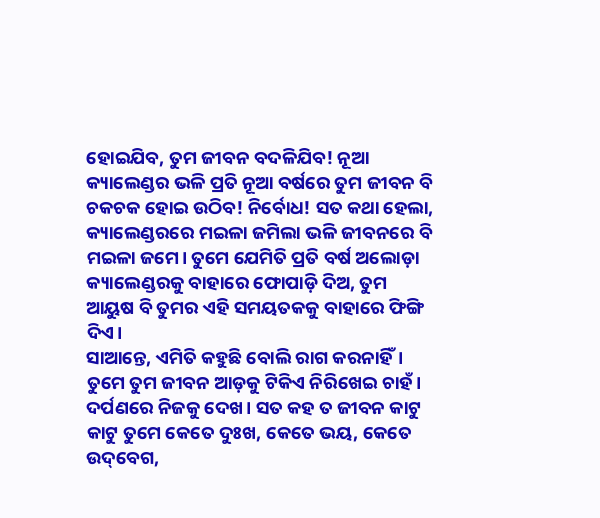ହୋଇଯିବ, ତୁମ ଜୀବନ ବଦଳିଯିବ! ନୂଆ କ୍ୟାଲେଣ୍ଡର ଭଳି ପ୍ରତି ନୂଆ ବର୍ଷରେ ତୁମ ଜୀବନ ବି ଚକଚକ ହୋଇ ଉଠିବ! ନିର୍ବୋଧ! ସତ କଥା ହେଲା, କ୍ୟାଲେଣ୍ଡରରେ ମଇଳା ଜମିଲା ଭଳି ଜୀବନରେ ବି ମଇଳା ଜମେ। ତୁମେ ଯେମିତି ପ୍ରତି ବର୍ଷ ଅଲୋଡ଼ା କ୍ୟାଲେଣ୍ଡରକୁ ବାହାରେ ଫୋପାଡ଼ି ଦିଅ, ତୁମ ଆୟୁଷ ବି ତୁମର ଏହି ସମୟତକକୁ ବାହାରେ ଫିଙ୍ଗି ଦିଏ।
ସାଆନ୍ତେ, ଏମିତି କହୁଛି ବୋଲି ରାଗ କରନାହିଁ। ତୁମେ ତୁମ ଜୀବନ ଆଡ଼କୁ ଟିକିଏ ନିରିଖେଇ ଚାହଁ। ଦର୍ପଣରେ ନିଜକୁ ଦେଖ। ସତ କହ ତ ଜୀବନ କାଟୁ କାଟୁ ତୁମେ କେତେ ଦୁଃଖ, କେତେ ଭୟ, କେତେ ଉଦ୍‌ବେଗ,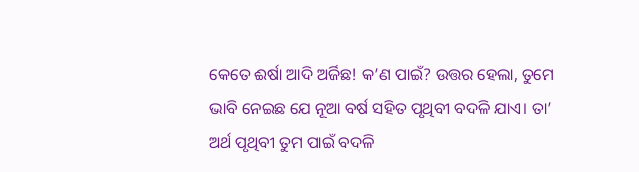କେତେ ଈର୍ଷା ଆଦି ଅର୍ଜିଛ! କ’ଣ ପାଇଁ? ଉତ୍ତର ହେଲା, ତୁମେ ଭାବି ନେଇଛ ଯେ ନୂଆ ବର୍ଷ ସହିତ ପୃଥିବୀ ବଦଳି ଯାଏ। ତା’ ଅର୍ଥ ପୃଥିବୀ ତୁମ ପାଇଁ ବଦଳି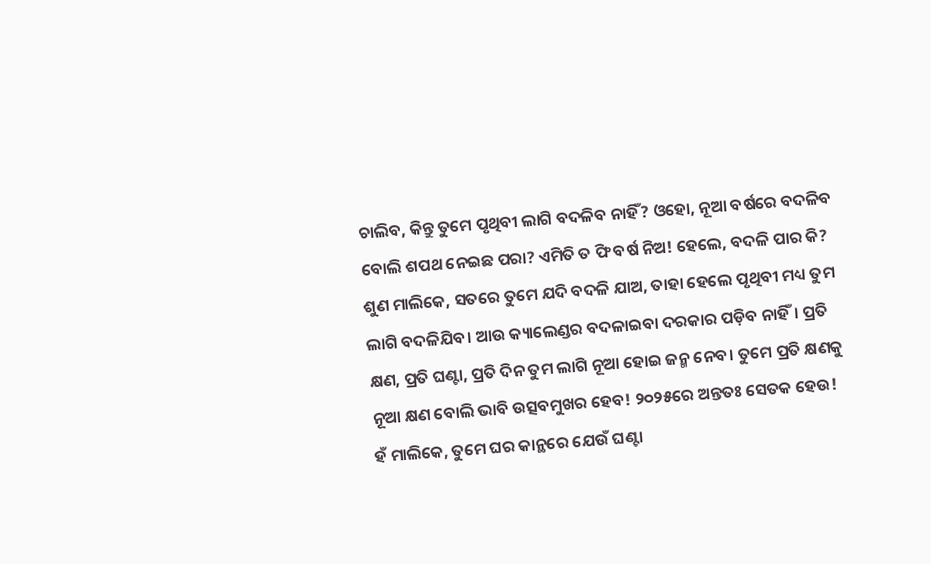ଚାଲିବ, କିନ୍ତୁ ତୁମେ ପୃଥିବୀ ଲାଗି ବଦଳିବ ନାହିଁ? ଓହୋ, ନୂଆ ବର୍ଷରେ ବଦଳିବ ବୋଲି ଶପଥ ନେଇଛ ପରା? ଏମିତି ତ ଫି ବର୍ଷ ନିଅ! ହେଲେ, ବଦଳି ପାର କି? ଶୁଣ ମାଲିକେ, ସତରେ ତୁମେ ଯଦି ବଦଳି ଯାଅ, ତାହା ହେଲେ ପୃଥିବୀ ମଧ୍ୟ ତୁମ ଲାଗି ବଦଳିଯିବ। ଆଉ କ୍ୟାଲେଣ୍ଡର ବଦଳାଇବା ଦରକାର ପଡ଼ିବ ନାହିଁ। ପ୍ରତି କ୍ଷଣ, ପ୍ରତି ଘଣ୍ଟା, ପ୍ରତି ଦିନ ତୁମ ଲାଗି ନୂଆ ହୋଇ ଜନ୍ମ ନେବ। ତୁମେ ପ୍ରତି କ୍ଷଣକୁ ନୂଆ କ୍ଷଣ ବୋଲି ଭାବି ଉତ୍ସବମୁଖର ହେବ! ୨୦୨୫ରେ ଅନ୍ତତଃ ସେତକ ହେଉ!
ହଁ ମାଲିକେ, ତୁମେ ଘର କାନ୍ଥରେ ଯେଉଁ ଘଣ୍ଟା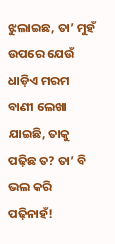ଝୁଲାଇଛ, ତା’ ମୁହଁ ଉପରେ ଯେଉଁ ଧାଡ଼ିଏ ମରମ ବାଣୀ ଲେଖା ଯାଇଛି, ତାକୁ ପଢ଼ିଛ ତ? ତା’ ବି ଭଲ କରି ପଢ଼ିନାହଁ!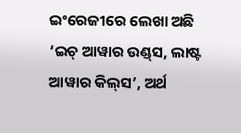ଇଂରେଜୀରେ ଲେଖା ଅଛି ‘ଇଚ୍‌ ଆୱାର ଉଣ୍ଡ୍‌ସ, ଲାଷ୍ଟ ଆୱାର କିଲ୍‌ସ’, ଅର୍ଥ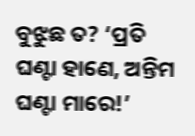ବୁଝୁଛ ତ? ‘ପ୍ରତି ଘଣ୍ଟା ହାଣେ, ଅନ୍ତିମ ଘଣ୍ଟା ମାରେ!’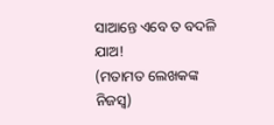ସାଆନ୍ତେ ଏବେ ତ ବଦଳି ଯାଅ!
(ମତାମତ ଲେଖକଙ୍କ ନିଜସ୍ବ)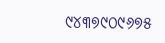୯୪୩୭୯୦୯୬୭୫